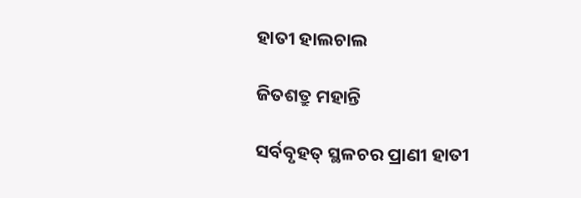ହାତୀ ହାଲଚାଲ

ଜିତଶତ୍ରୁ ମହାନ୍ତି

ସର୍ବବୃହତ୍ ସ୍ଥଳଚର ପ୍ରାଣୀ ହାତୀ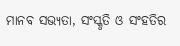ମାନବ ସଭ୍ୟତା, ସଂସ୍କୃତି ଓ ସଂହତିର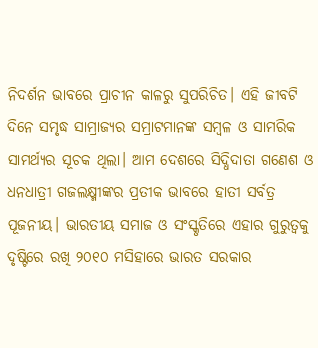ନିଦର୍ଶନ ଭାବରେ ପ୍ରାଚୀନ କାଳରୁ ସୁପରିଚିତ। ଏହି ଜୀବଟି ଦିନେ ସମୃଦ୍ଧ ସାମ୍ରାଜ୍ୟର ସମ୍ରାଟମାନଙ୍କ ସମ୍ବଳ ଓ ସାମରିକ ସାମର୍ଥ୍ୟର ସୂଚକ ଥିଲା। ଆମ ଦେଶରେ ସିଦ୍ଧିଦାତା ଗଣେଶ ଓ ଧନଧାତ୍ରୀ ଗଜଲକ୍ଷ୍ମୀଙ୍କର ପ୍ରତୀକ ଭାବରେ ହାତୀ ସର୍ବତ୍ର ପୂଜନୀୟ। ଭାରତୀୟ ସମାଜ ଓ ସଂସ୍କୃତିରେ ଏହାର ଗୁରୁତ୍ବକୁ ଦୃଷ୍ଟିରେ ରଖି ୨୦୧୦ ମସିହାରେ ଭାରତ ସରକାର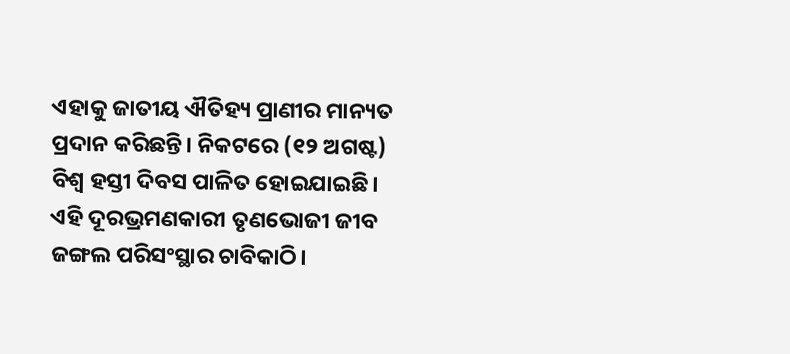ଏହାକୁ ଜାତୀୟ ଐତିହ୍ୟ ପ୍ରାଣୀର ମାନ୍ୟତ ପ୍ରଦାନ କରିଛନ୍ତି। ନିକଟରେ (୧୨ ଅଗଷ୍ଟ) ବିଶ୍ବ ହସ୍ତୀ ଦିବସ ପାଳିତ ହୋଇଯାଇଛି। ଏହି ଦୂରଭ୍ରମଣକାରୀ ତୃଣଭୋଜୀ ଜୀବ ଜଙ୍ଗଲ ପରିସଂସ୍ଥାର ଚାବିକାଠି।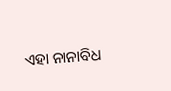ଏହା ନାନାବିଧ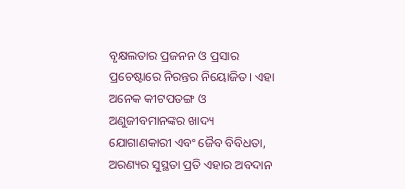ବୃକ୍ଷଲତାର ପ୍ରଜନନ ଓ ପ୍ରସାର ପ୍ରଚେଷ୍ଟାରେ ନିରନ୍ତର ନିୟୋଜିତ। ଏହା ଅନେକ କୀଟପତଙ୍ଗ ଓ ଅଣୁଜୀବମାନଙ୍କର ଖାଦ୍ୟ ଯୋଗାଣକାରୀ ଏବଂ ଜୈବ ବିବିଧତା, ଅରଣ୍ୟର ସୁସ୍ଥତା ପ୍ରତି ଏହାର ଅବଦାନ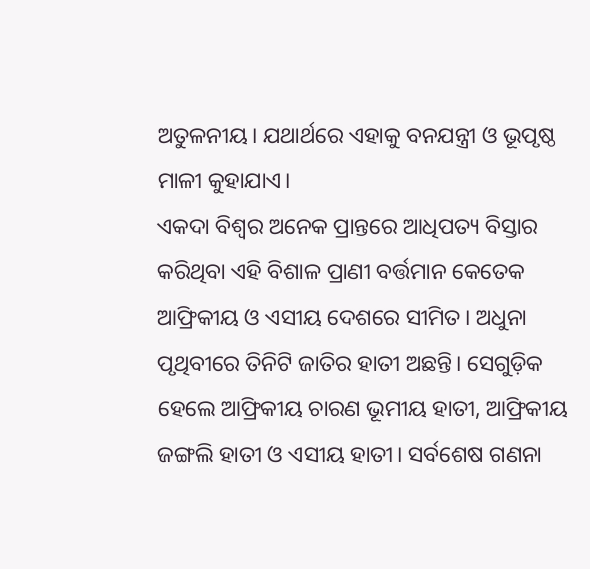ଅତୁଳନୀୟ। ଯଥାର୍ଥରେ ଏହାକୁ ବନଯନ୍ତ୍ରୀ ଓ ଭୂପୃଷ୍ଠ ମାଳୀ କୁହାଯାଏ।
ଏକଦା ବିଶ୍ୱର ଅନେକ ପ୍ରାନ୍ତରେ ଆଧିପତ୍ୟ ବିସ୍ତାର କରିଥିବା ଏହି ବିଶାଳ ପ୍ରାଣୀ ବର୍ତ୍ତମାନ କେତେକ ଆଫ୍ରିକୀୟ ଓ ଏସୀୟ ଦେଶରେ ସୀମିତ। ଅଧୁନା ପୃଥିବୀରେ ତିନିଟି ଜାତିର ହାତୀ ଅଛନ୍ତି। ସେଗୁଡ଼ିକ ହେଲେ ଆଫ୍ରିକୀୟ ଚାରଣ ଭୂମୀୟ ହାତୀ, ଆଫ୍ରିକୀୟ ଜଙ୍ଗଲି ହାତୀ ଓ ଏସୀୟ ହାତୀ। ସର୍ବଶେଷ ଗଣନା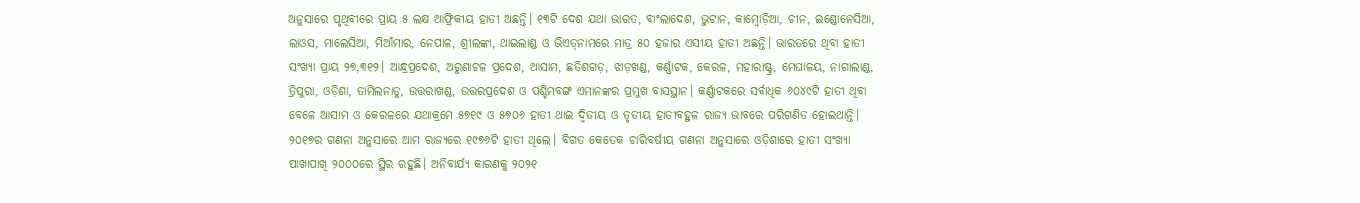ଅନୁସାରେ ପୃଥିବୀରେ ପ୍ରାୟ ୫ ଲକ୍ଷ ଆଫ୍ରିକୀୟ ହାତୀ ଅଛନ୍ତି। ୧୩ଟି ଦେଶ ଯଥା ଭାରତ, ବାଂଲାଦେଶ, ଭୁଟାନ, କାମ୍ବୋଡ଼ିଆ, ଚୀନ, ଇଣ୍ଡୋନେସିଆ, ଲାଓସ, ମାଲେସିଆ, ମିଆଁମାର, ନେପାଳ, ଶ୍ରୀଲଙ୍କା, ଥାଇଲାଣ୍ଡ ଓ ଭିଏତ୍‌ନାମରେ ମାତ୍ର ୫୦ ହଜାର ଏସୀୟ ହାତୀ ଅଛନ୍ତି। ଭାରତରେ ଥିବା ହାତୀ ସଂଖ୍ୟା ପ୍ରାୟ ୨୭,୩୧୨। ଆନ୍ଧ୍ରପ୍ରଦେଶ, ଅରୁଣାଚଳ ପ୍ରଦେଶ, ଆସାମ, ଛତିଶଗଡ଼, ଝାଡ଼ଖଣ୍ଡ, କର୍ଣ୍ଣାଟକ, କେରଳ, ମହାରାଷ୍ଟ୍ର, ମେଘାଳୟ, ନାଗାଲାଣ୍ଡ, ତ୍ରିପୁରା, ଓଡ଼ିଶା, ତାମିଲନାଡୁ, ଉତ୍ତରାଖଣ୍ଡ, ଉତ୍ତରପ୍ରଦେଶ ଓ ପଶ୍ଚିମବଙ୍ଗ ଏମାନଙ୍କର ପ୍ରମୁଖ ବାସସ୍ଥାନ। କର୍ଣ୍ଣାଟକରେ ସର୍ବାଧିକ ୬୦୪୯ଟି ହାତୀ ଥିବା ବେଳେ ଆସାମ ଓ କେରଳରେ ଯଥାକ୍ରମେ ୫୭୧୯ ଓ ୫୭୦୬ ହାତୀ ଥାଇ ଦ୍ୱିତୀୟ ଓ ତୃତୀୟ ହାତୀବହୁଳ ରାଜ୍ୟ ଭାବରେ ପରିଗଣିତ ହୋଇଥାନ୍ତି।
୨୦୧୭ର ଗଣନା ଅନୁସାରେ ଆମ ରାଜ୍ୟରେ ୧୯୭୬ଟି ହାତୀ ଥିଲେ। ବିଗତ କେତେକ ଚାରିବର୍ଷୀୟ ଗଣନା ଅନୁସାରେ ଓଡ଼ିଶାରେ ହାତୀ ସଂଖ୍ୟା ପାଖାପାଖି ୨୦୦୦ରେ ସ୍ଥିର ରହୁଛି। ଅନିବାର୍ଯ୍ୟ କାରଣକୁ ୨୦୨୧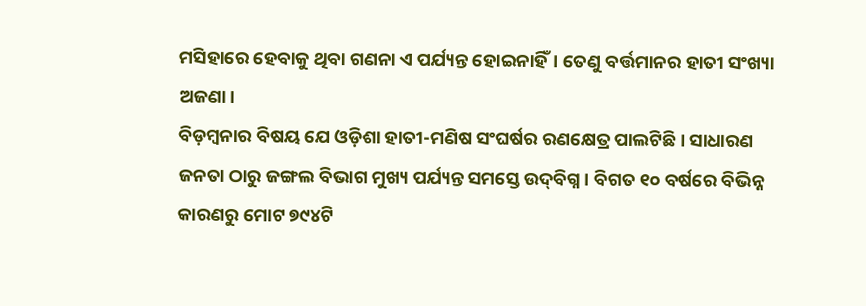ମସିହାରେ ହେବାକୁ ଥିବା ଗଣନା ଏ ପର୍ଯ୍ୟନ୍ତ ହୋଇନାହିଁ। ତେଣୁ ବର୍ତ୍ତମାନର ହାତୀ ସଂଖ୍ୟା ଅଜଣା।
ବିଡ଼ମ୍ବନାର ବିଷୟ ଯେ ଓଡ଼ିଶା ହାତୀ-ମଣିଷ ସଂଘର୍ଷର ରଣକ୍ଷେତ୍ର ପାଲଟିଛି। ସାଧାରଣ ଜନତା ଠାରୁ ଜଙ୍ଗଲ ବିଭାଗ ମୁଖ୍ୟ ପର୍ଯ୍ୟନ୍ତ ସମସ୍ତେ ଉଦ୍‌ବିଗ୍ନ। ବିଗତ ୧୦ ବର୍ଷରେ ବିଭିନ୍ନ କାରଣରୁ ମୋଟ ୭୯୪ଟି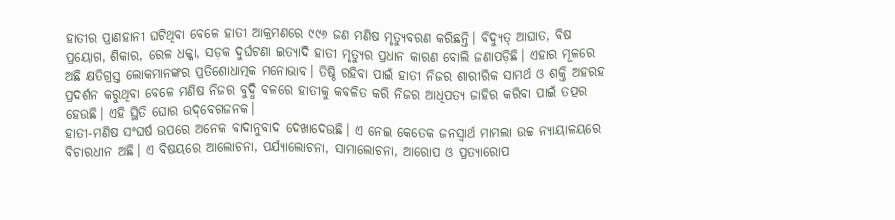ହାତୀର ପ୍ରାଣହାନୀ ଘଟିଥିବା ବେଳେ ହାତୀ ଆକ୍ରମଣରେ ୯୯୬ ଜଣ ମଣିଷ ମୃତ୍ୟୁବରଣ କରିଛନ୍ତି। ବିଦ୍ୟୁତ୍ ଆଘାତ, ବିଷ ପ୍ରୟୋଗ, ଶିକାର, ରେଳ ଧକ୍କା, ସଡ଼କ ଦୁର୍ଘଟଣା ଇତ୍ୟାଦି ହାତୀ ମୃତ୍ୟୁର ପ୍ରଧାନ କାରଣ ବୋଲି ଜଣାପଡ଼ିଛି। ଏହାର ମୂଳରେ ଅଛି କ୍ଷତିଗ୍ରସ୍ତ ଲୋକମାନଙ୍କର ପ୍ରତିଶୋଧାତ୍ମକ ମନୋଭାବ। ତିଷ୍ଠି ରହିବା ପାଇଁ ହାତୀ ନିଜର ଶାରୀରିକ ସାମର୍ଥ ଓ ଶକ୍ତି ଅହରହ ପ୍ରଦର୍ଶନ କରୁଥିବା ବେଳେ ମଣିଷ ନିଜର ବୁଦ୍ଧି ବଳରେ ହାତୀକୁ କବଳିତ କରି ନିଜର ଆଧିପତ୍ୟ ଜାହିର କରିବା ପାଇଁ ତତ୍ପର ହେଉଛି। ଏହି ସ୍ଥିତି ଘୋର ଉଦ୍‌ବେଗଜନକ।
ହାତୀ-ମଣିଷ ସଂଘର୍ଷ ଉପରେ ଅନେକ ବାଦାନୁବାଦ ଦେଖାଦେଉଛି। ଏ ନେଇ କେତେକ ଜନସ୍ୱାର୍ଥ ମାମଲା ଉଚ୍ଚ ନ୍ୟାୟାଳୟରେ ବିଚାରଧୀନ ଅଛି। ଏ ବିଷୟରେ ଆଲୋଚନା, ପର୍ଯ୍ୟାଲୋଚନା, ସାମାଲୋଚନା, ଆରୋପ ଓ ପ୍ରତ୍ୟାରୋପ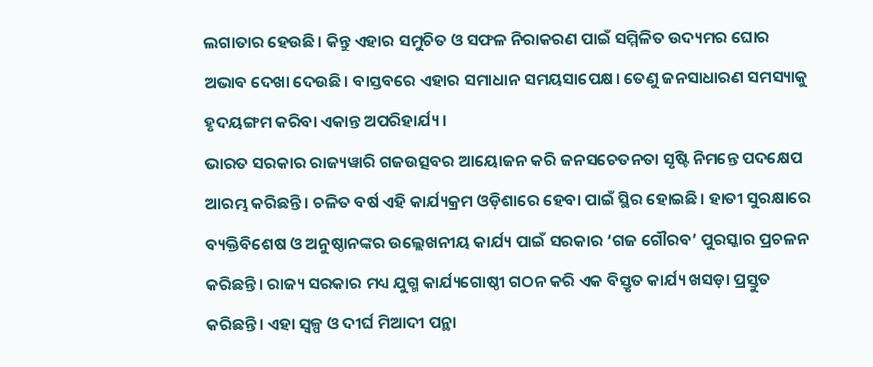ଲଗାତାର ହେଉଛି। କିନ୍ତୁ ଏହାର ସମୁଚିତ ଓ ସଫଳ ନିରାକରଣ ପାଇଁ ସମ୍ମିଳିତ ଉଦ୍ୟମର ଘୋର ଅଭାବ ଦେଖା ଦେଉଛି। ବାସ୍ତବରେ ଏହାର ସମାଧାନ ସମୟସାପେକ୍ଷ। ତେଣୁ ଜନସାଧାରଣ ସମସ୍ୟାକୁ ହୃଦୟଙ୍ଗମ କରିବା ଏକାନ୍ତ ଅପରିହାର୍ଯ୍ୟ।
ଭାରତ ସରକାର ରାଜ୍ୟୱାରି ଗଜଉତ୍ସବର ଆୟୋଜନ କରି ଜନସଚେତନତା ସୃଷ୍ଟି ନିମନ୍ତେ ପଦକ୍ଷେପ ଆରମ୍ଭ କରିଛନ୍ତି। ଚଳିତ ବର୍ଷ ଏହି କାର୍ଯ୍ୟକ୍ରମ ଓଡ଼ିଶାରେ ହେବା ପାଇଁ ସ୍ଥିର ହୋଇଛି। ହାତୀ ସୁରକ୍ଷାରେ ବ୍ୟକ୍ତିବିଶେଷ ଓ ଅନୁଷ୍ଠାନଙ୍କର ଉଲ୍ଲେଖନୀୟ କାର୍ଯ୍ୟ ପାଇଁ ସରକାର ‘ଗଜ ଗୌରବ’ ପୁରସ୍କାର ପ୍ରଚଳନ କରିଛନ୍ତି। ରାଜ୍ୟ ସରକାର ମଧ୍ୟ ଯୁଗ୍ମ କାର୍ଯ୍ୟଗୋଷ୍ଠୀ ଗଠନ କରି ଏକ ବିସ୍ତୃତ କାର୍ଯ୍ୟ ଖସଡ଼ା ପ୍ରସ୍ତୁତ କରିଛନ୍ତି। ଏହା ସ୍ୱଳ୍ପ ଓ ଦୀର୍ଘ ମିଆଦୀ ପନ୍ଥା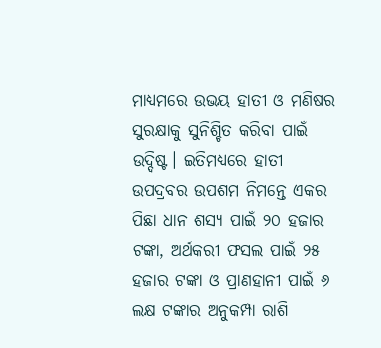ମାଧ୍ୟମରେ ଉଭୟ ହାତୀ ଓ ମଣିଷର ସୁରକ୍ଷାକୁ ସୁନିଶ୍ଚିତ କରିବା ପାଇଁ ଉଦ୍ଦିଷ୍ଟ। ଇତିମଧ୍ୟରେ ହାତୀ ଉପଦ୍ରବର ଉପଶମ ନିମନ୍ତେ ଏକର ପିଛା ଧାନ ଶସ୍ୟ ପାଇଁ ୨୦ ହଜାର ଟଙ୍କା, ଅର୍ଥକରୀ ଫସଲ ପାଇଁ ୨୫ ହଜାର ଟଙ୍କା ଓ ପ୍ରାଣହାନୀ ପାଇଁ ୬ ଲକ୍ଷ ଟଙ୍କାର ଅନୁକମ୍ପା ରାଶି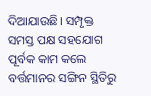ଦିଆଯାଉଛି। ସମ୍ପୃକ୍ତ ସମସ୍ତ ପକ୍ଷ ସହଯୋଗ ପୂର୍ବକ କାମ କଲେ ବର୍ତ୍ତମାନର ସଙ୍ଗିନ ସ୍ଥିତିରୁ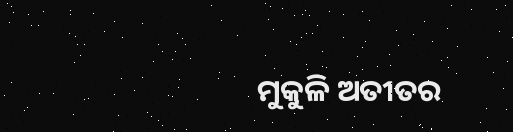ମୁକୁଳି ଅତୀତର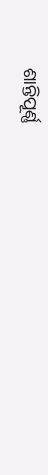ଶାନ୍ତିପୂର୍ଣ୍ଣ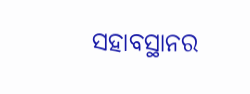ସହାବସ୍ଥାନର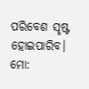ପରିବେଶ ସୃଷ୍ଟ ହୋଇପାରିବ।
ମୋ: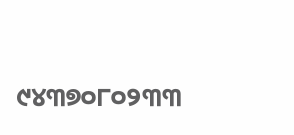୯୪୩୭୦୮୦୨୩୩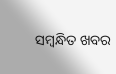ସମ୍ବନ୍ଧିତ ଖବର